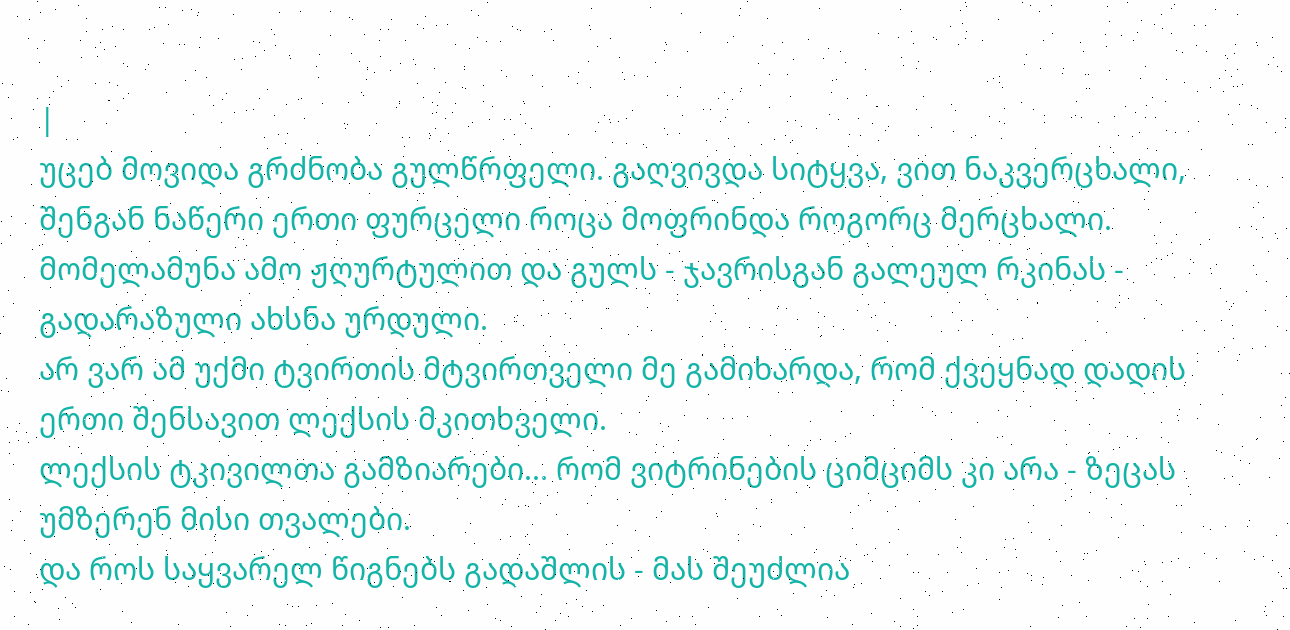|
უცებ მოვიდა გრძნობა გულწრფელი. გაღვივდა სიტყვა, ვით ნაკვერცხალი, შენგან ნაწერი ერთი ფურცელი როცა მოფრინდა როგორც მერცხალი.
მომელამუნა ამო ჟღურტულით და გულს - ჯავრისგან გალეულ რკინას - გადარაზული ახსნა ურდული.
არ ვარ ამ უქმი ტვირთის მტვირთველი მე გამიხარდა, რომ ქვეყნად დადის ერთი შენსავით ლექსის მკითხველი.
ლექსის ტკივილთა გამზიარები... რომ ვიტრინების ციმციმს კი არა - ზეცას უმზერენ მისი თვალები.
და როს საყვარელ წიგნებს გადაშლის - მას შეუძლია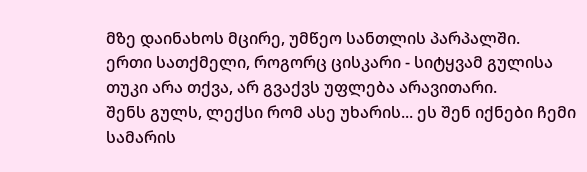მზე დაინახოს მცირე, უმწეო სანთლის პარპალში.
ერთი სათქმელი, როგორც ცისკარი - სიტყვამ გულისა თუკი არა თქვა, არ გვაქვს უფლება არავითარი.
შენს გულს, ლექსი რომ ასე უხარის... ეს შენ იქნები ჩემი სამარის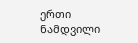ერთი ნამდვილი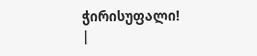ჭირისუფალი! |